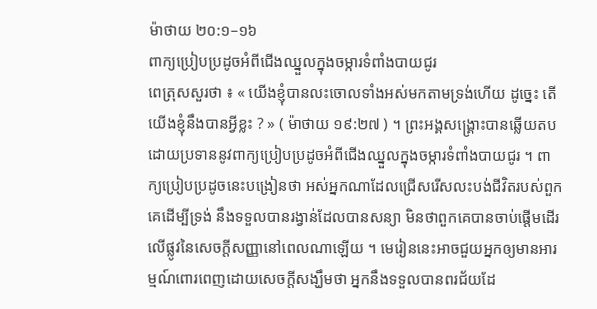ម៉ាថាយ ២០:១–១៦
ពាក្យប្រៀបប្រដូចអំពីជើងឈ្នួលក្នុងចម្ការទំពាំងបាយជូរ
ពេត្រុសសួរថា ៖ « យើងខ្ញុំបានលះចោលទាំងអស់មកតាមទ្រង់ហើយ ដូច្នេះ តើយើងខ្ញុំនឹងបានអ្វីខ្លះ ? » ( ម៉ាថាយ ១៩:២៧ ) ។ ព្រះអង្គសង្គ្រោះបានឆ្លើយតបដោយប្រទាននូវពាក្យប្រៀបប្រដូចអំពីជើងឈ្នួលក្នុងចម្ការទំពាំងបាយជូរ ។ ពាក្យប្រៀបប្រដូចនេះបង្រៀនថា អស់អ្នកណាដែលជ្រើសរើសលះបង់ជីវិតរបស់ពួកគេដើម្បីទ្រង់ នឹងទទួលបានរង្វាន់ដែលបានសន្យា មិនថាពួកគេបានចាប់ផ្តើមដើរលើផ្លូវនៃសេចក្ដីសញ្ញានៅពេលណាឡើយ ។ មេរៀននេះអាចជួយអ្នកឲ្យមានអារម្មណ៍ពោរពេញដោយសេចក្ដីសង្ឃឹមថា អ្នកនឹងទទួលបានពរជ័យដែ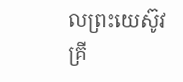លព្រះយេស៊ូវគ្រី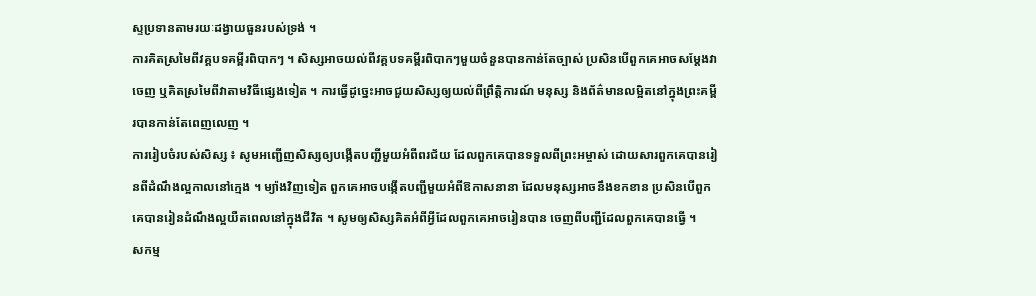ស្ទប្រទានតាមរយៈដង្វាយធួនរបស់ទ្រង់ ។
ការគិតស្រមៃពីវគ្គបទគម្ពីរពិបាកៗ ។ សិស្សអាចយល់ពីវគ្គបទគម្ពីរពិបាកៗមួយចំនួនបានកាន់តែច្បាស់ ប្រសិនបើពួកគេអាចសម្ដែងវាចេញ ឬគិតស្រមៃពីវាតាមវិធីផ្សេងទៀត ។ ការធ្វើដូច្នេះអាចជួយសិស្សឲ្យយល់ពីព្រឹត្តិការណ៍ មនុស្ស និងព័ត៌មានលម្អិតនៅក្នុងព្រះគម្ពីរបានកាន់តែពេញលេញ ។
ការរៀបចំរបស់សិស្ស ៖ សូមអញ្ជើញសិស្សឲ្យបង្កើតបញ្ជីមួយអំពីពរជ័យ ដែលពួកគេបានទទួលពីព្រះអម្ចាស់ ដោយសារពួកគេបានរៀនពីដំណឹងល្អកាលនៅក្មេង ។ ម្យ៉ាងវិញទៀត ពួកគេអាចបង្កើតបញ្ជីមួយអំពីឱកាសនានា ដែលមនុស្សអាចនឹងខកខាន ប្រសិនបើពួកគេបានរៀនដំណឹងល្អយឺតពេលនៅក្នុងជីវិត ។ សូមឲ្យសិស្សគិតអំពីអ្វីដែលពួកគេអាចរៀនបាន ចេញពីបញ្ជីដែលពួកគេបានធ្វើ ។
សកម្ម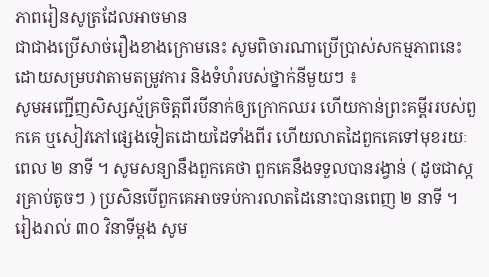ភាពរៀនសូត្រដែលអាចមាន
ជាជាងប្រើសាច់រឿងខាងក្រោមនេះ សូមពិចារណាប្រើប្រាស់សកម្មភាពនេះ ដោយសម្របវាតាមតម្រូវការ និងទំហំរបស់ថ្នាក់នីមួយៗ ៖
សូមអញ្ជើញសិស្សស្ម័គ្រចិត្តពីរបីនាក់ឲ្យក្រោកឈរ ហើយកាន់ព្រះគម្ពីររបស់ពួកគេ ឬសៀវភៅផ្សេងទៀតដោយដៃទាំងពីរ ហើយលាតដៃពួកគេទៅមុខរយៈពេល ២ នាទី ។ សូមសន្យានឹងពួកគេថា ពួកគេនឹងទទួលបានរង្វាន់ ( ដូចជាស្ករគ្រាប់តូចៗ ) ប្រសិនបើពួកគេអាចទប់ការលាតដៃនោះបានពេញ ២ នាទី ។ រៀងរាល់ ៣០ វិនាទីម្ដង សូម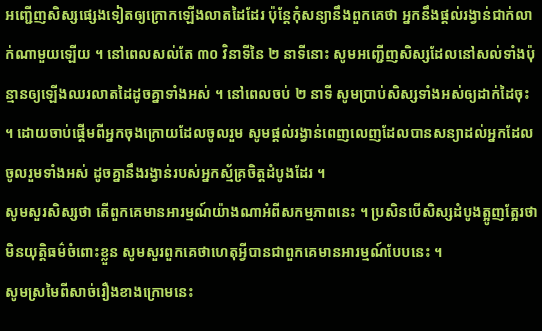អញ្ជើញសិស្សផ្សេងទៀតឲ្យក្រោកឡើងលាតដៃដែរ ប៉ុន្តែកុំសន្យានឹងពួកគេថា អ្នកនឹងផ្ដល់រង្វាន់ជាក់លាក់ណាមួយឡើយ ។ នៅពេលសល់តែ ៣០ វិនាទីនៃ ២ នាទីនោះ សូមអញ្ជើញសិស្សដែលនៅសល់ទាំងប៉ុន្មានឲ្យឡើងឈរលាតដៃដូចគ្នាទាំងអស់ ។ នៅពេលចប់ ២ នាទី សូមប្រាប់សិស្សទាំងអស់ឲ្យដាក់ដៃចុះ ។ ដោយចាប់ផ្តើមពីអ្នកចុងក្រោយដែលចូលរួម សូមផ្តល់រង្វាន់ពេញលេញដែលបានសន្យាដល់អ្នកដែលចូលរួមទាំងអស់ ដូចគ្នានឹងរង្វាន់របស់អ្នកស្ម័គ្រចិត្តដំបូងដែរ ។
សូមសួរសិស្សថា តើពួកគេមានអារម្មណ៍យ៉ាងណាអំពីសកម្មភាពនេះ ។ ប្រសិនបើសិស្សដំបូងត្អូញត្អែរថាមិនយុត្តិធម៌ចំពោះខ្លួន សូមសួរពួកគេថាហេតុអ្វីបានជាពួកគេមានអារម្មណ៍បែបនេះ ។
សូមស្រមៃពីសាច់រឿងខាងក្រោមនេះ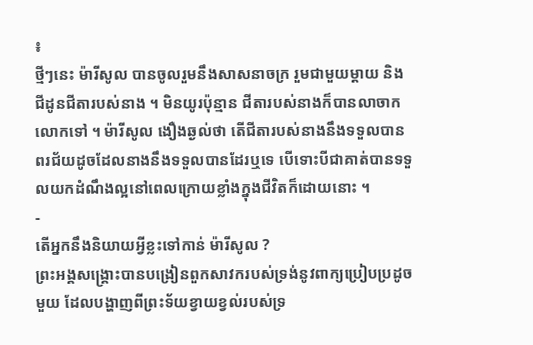៖
ថ្មីៗនេះ ម៉ារីសូល បានចូលរួមនឹងសាសនាចក្រ រួមជាមួយម្តាយ និងជីដូនជីតារបស់នាង ។ មិនយូរប៉ុន្មាន ជីតារបស់នាងក៏បានលាចាកលោកទៅ ។ ម៉ារីសូល ងឿងឆ្ងល់ថា តើជីតារបស់នាងនឹងទទួលបានពរជ័យដូចដែលនាងនឹងទទួលបានដែរឬទេ បើទោះបីជាគាត់បានទទួលយកដំណឹងល្អនៅពេលក្រោយខ្លាំងក្នុងជីវិតក៏ដោយនោះ ។
-
តើអ្នកនឹងនិយាយអ្វីខ្លះទៅកាន់ ម៉ារីសូល ?
ព្រះអង្គសង្គ្រោះបានបង្រៀនពួកសាវករបស់ទ្រង់នូវពាក្យប្រៀបប្រដូចមួយ ដែលបង្ហាញពីព្រះទ័យខ្វាយខ្វល់របស់ទ្រ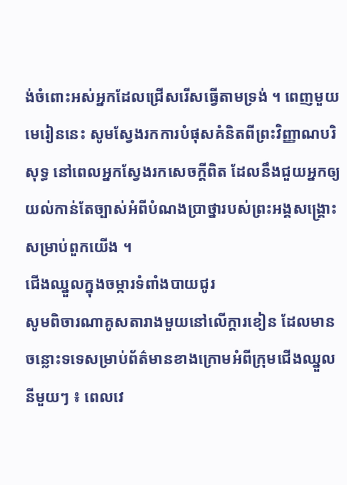ង់ចំពោះអស់អ្នកដែលជ្រើសរើសធ្វើតាមទ្រង់ ។ ពេញមួយមេរៀននេះ សូមស្វែងរកការបំផុសគំនិតពីព្រះវិញ្ញាណបរិសុទ្ធ នៅពេលអ្នកស្វែងរកសេចក្តីពិត ដែលនឹងជួយអ្នកឲ្យយល់កាន់តែច្បាស់អំពីបំណងប្រាថ្នារបស់ព្រះអង្គសង្គ្រោះសម្រាប់ពួកយើង ។
ជើងឈ្នួលក្នុងចម្ការទំពាំងបាយជូរ
សូមពិចារណាគូសតារាងមួយនៅលើក្តារខៀន ដែលមានចន្លោះទទេសម្រាប់ព័ត៌មានខាងក្រោមអំពីក្រុមជើងឈ្នួលនីមួយៗ ៖ ពេលវេ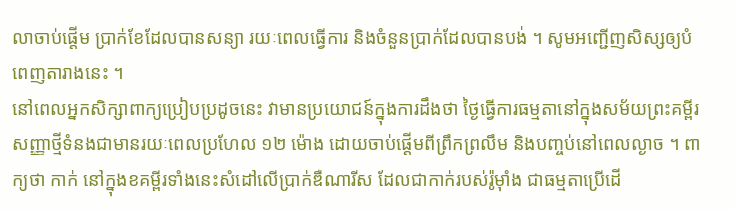លាចាប់ផ្តើម ប្រាក់ខែដែលបានសន្យា រយៈពេលធ្វើការ និងចំនួនប្រាក់ដែលបានបង់ ។ សូមអញ្ជើញសិស្សឲ្យបំពេញតារាងនេះ ។
នៅពេលអ្នកសិក្សាពាក្យប្រៀបប្រដូចនេះ វាមានប្រយោជន៍ក្នុងការដឹងថា ថ្ងៃធ្វើការធម្មតានៅក្នុងសម័យព្រះគម្ពីរសញ្ញាថ្មីទំនងជាមានរយៈពេលប្រហែល ១២ ម៉ោង ដោយចាប់ផ្តើមពីព្រឹកព្រលឹម និងបញ្ចប់នៅពេលល្ងាច ។ ពាក្យថា កាក់ នៅក្នុងខគម្ពីរទាំងនេះសំដៅលើប្រាក់ឌឺណារីស ដែលជាកាក់របស់រ៉ូម៉ាំង ជាធម្មតាប្រើដើ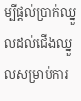ម្បីផ្តល់ប្រាក់ឈ្នួលដល់ជើងឈ្នួលសម្រាប់ការ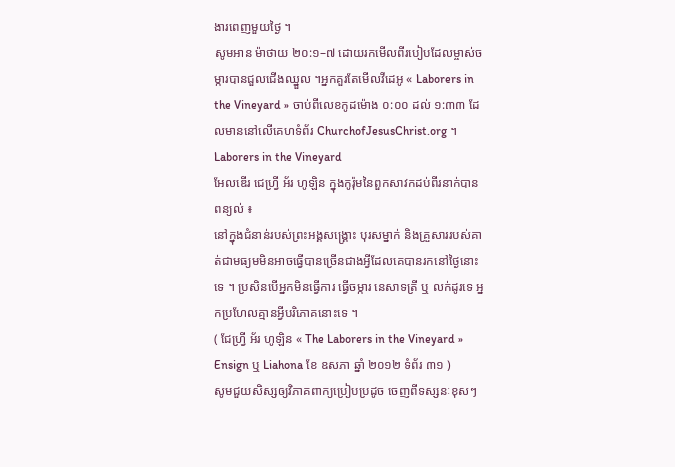ងារពេញមួយថ្ងៃ ។
សូមអាន ម៉ាថាយ ២០:១–៧ ដោយរកមើលពីរបៀបដែលម្ចាស់ចម្ការបានជួលជើងឈ្នួល ។អ្នកគួរតែមើលវីដេអូ « Laborers in the Vineyard » ចាប់ពីលេខកូដម៉ោង ០:០០ ដល់ ១:៣៣ ដែលមាននៅលើគេហទំព័រ ChurchofJesusChrist.org ។
Laborers in the Vineyard
អែលឌើរ ជេហ្វ្រី អ័រ ហូឡិន ក្នុងកូរ៉ុមនៃពួកសាវកដប់ពីរនាក់បានពន្យល់ ៖
នៅក្នុងជំនាន់របស់ព្រះអង្គសង្រ្គោះ បុរសម្នាក់ និងគ្រួសាររបស់គាត់ជាមធ្យមមិនអាចធ្វើបានច្រើនជាងអ្វីដែលគេបានរកនៅថ្ងៃនោះទេ ។ ប្រសិនបើអ្នកមិនធ្វើការ ធ្វើចម្ការ នេសាទត្រី ឬ លក់ដូរទេ អ្នកប្រហែលគ្មានអ្វីបរិភោគនោះទេ ។
( ជែហ្វ្រី អ័រ ហូឡិន « The Laborers in the Vineyard » Ensign ឬ Liahona ខែ ឧសភា ឆ្នាំ ២០១២ ទំព័រ ៣១ )
សូមជួយសិស្សឲ្យវិភាគពាក្យប្រៀបប្រដូច ចេញពីទស្សនៈខុសៗ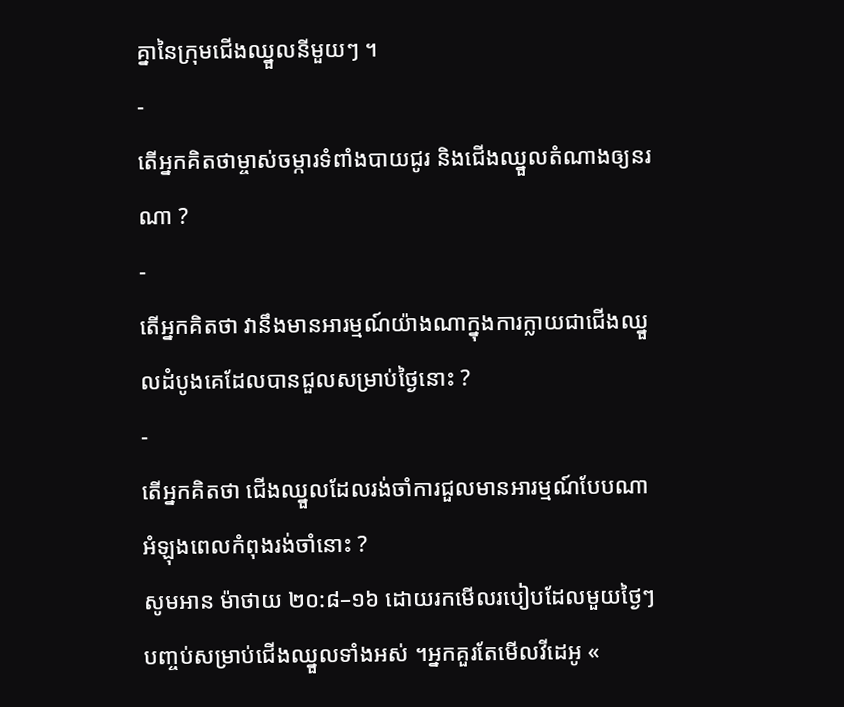គ្នានៃក្រុមជើងឈ្នួលនីមួយៗ ។
-
តើអ្នកគិតថាម្ចាស់ចម្ការទំពាំងបាយជូរ និងជើងឈ្នួលតំណាងឲ្យនរណា ?
-
តើអ្នកគិតថា វានឹងមានអារម្មណ៍យ៉ាងណាក្នុងការក្លាយជាជើងឈ្នួលដំបូងគេដែលបានជួលសម្រាប់ថ្ងៃនោះ ?
-
តើអ្នកគិតថា ជើងឈ្នួលដែលរង់ចាំការជួលមានអារម្មណ៍បែបណាអំឡុងពេលកំពុងរង់ចាំនោះ ?
សូមអាន ម៉ាថាយ ២០:៨–១៦ ដោយរកមើលរបៀបដែលមួយថ្ងៃៗបញ្ចប់សម្រាប់ជើងឈ្នួលទាំងអស់ ។អ្នកគួរតែមើលវីដេអូ «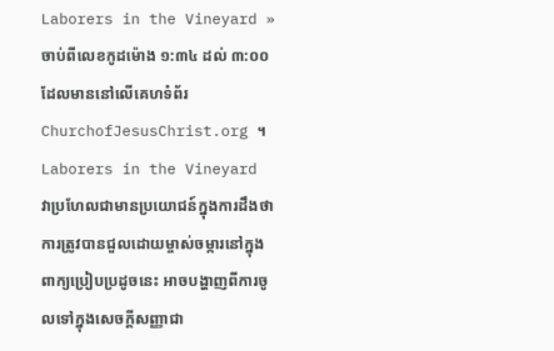Laborers in the Vineyard » ចាប់ពីលេខកូដម៉ោង ១:៣៤ ដល់ ៣:០០ ដែលមាននៅលើគេហទំព័រ ChurchofJesusChrist.org ។
Laborers in the Vineyard
វាប្រហែលជាមានប្រយោជន៍ក្នុងការដឹងថា ការត្រូវបានជួលដោយម្ចាស់ចម្ការនៅក្នុងពាក្យប្រៀបប្រដូចនេះ អាចបង្ហាញពីការចូលទៅក្នុងសេចក្តីសញ្ញាជា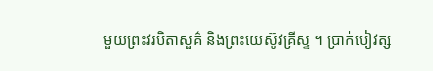មួយព្រះវរបិតាសួគ៌ និងព្រះយេស៊ូវគ្រីស្ទ ។ ប្រាក់បៀវត្ស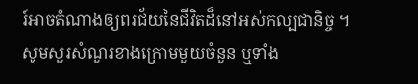រ៍អាចតំណាងឲ្យពរជ័យនៃជីវិតដ៏នៅអស់កល្បជានិច្ច ។
សូមសួរសំណួរខាងក្រោមមួយចំនួន ឬទាំង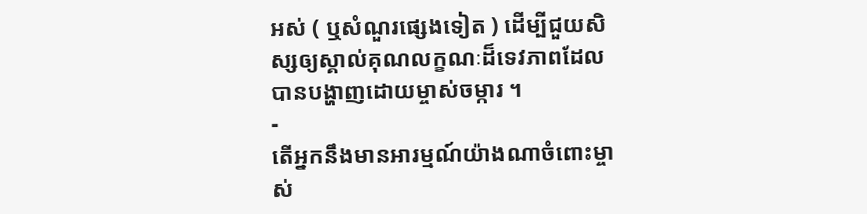អស់ ( ឬសំណួរផ្សេងទៀត ) ដើម្បីជួយសិស្សឲ្យស្គាល់គុណលក្ខណៈដ៏ទេវភាពដែលបានបង្ហាញដោយម្ចាស់ចម្ការ ។
-
តើអ្នកនឹងមានអារម្មណ៍យ៉ាងណាចំពោះម្ចាស់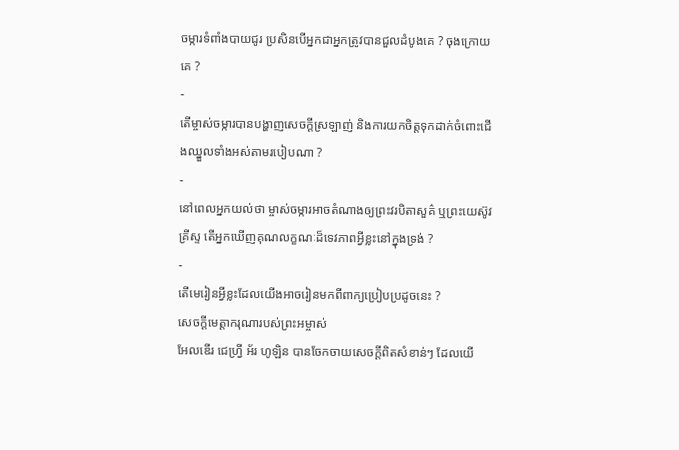ចម្ការទំពាំងបាយជូរ ប្រសិនបើអ្នកជាអ្នកត្រូវបានជួលដំបូងគេ ? ចុងក្រោយគេ ?
-
តើម្ចាស់ចម្ការបានបង្ហាញសេចក្ដីស្រឡាញ់ និងការយកចិត្តទុកដាក់ចំពោះជើងឈ្នួលទាំងអស់តាមរបៀបណា ?
-
នៅពេលអ្នកយល់ថា ម្ចាស់ចម្ការអាចតំណាងឲ្យព្រះវរបិតាសួគ៌ ឬព្រះយេស៊ូវគ្រីស្ទ តើអ្នកឃើញគុណលក្ខណៈដ៏ទេវភាពអ្វីខ្លះនៅក្នុងទ្រង់ ?
-
តើមេរៀនអ្វីខ្លះដែលយើងអាចរៀនមកពីពាក្យប្រៀបប្រដូចនេះ ?
សេចក្តីមេត្តាករុណារបស់ព្រះអម្ចាស់
អែលឌើរ ជេហ្វ្រី អ័រ ហូឡិន បានចែកចាយសេចក្តីពិតសំខាន់ៗ ដែលយើ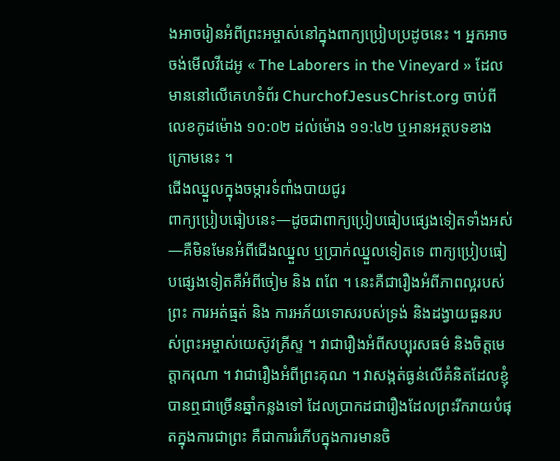ងអាចរៀនអំពីព្រះអម្ចាស់នៅក្នុងពាក្យប្រៀបប្រដូចនេះ ។ អ្នកអាចចង់មើលវីដេអូ « The Laborers in the Vineyard » ដែលមាននៅលើគេហទំព័រ ChurchofJesusChrist.org ចាប់ពីលេខកូដម៉ោង ១០:០២ ដល់ម៉ោង ១១:៤២ ឬអានអត្ថបទខាងក្រោមនេះ ។
ជើងឈ្នួលក្នុងចម្ការទំពាំងបាយជូរ
ពាក្យប្រៀបធៀបនេះ—ដូចជាពាក្យប្រៀបធៀបផ្សេងទៀតទាំងអស់—គឺមិនមែនអំពីជើងឈ្នួល ឬប្រាក់ឈ្នួលទៀតទេ ពាក្យប្រៀបធៀបផ្សេងទៀតគឺអំពីចៀម និង ពពែ ។ នេះគឺជារឿងអំពីភាពល្អរបស់ព្រះ ការអត់ធ្មត់ និង ការអភ័យទោសរបស់ទ្រង់ និងដង្វាយធួនរបស់ព្រះអម្ចាស់យេស៊ូវគ្រីស្ទ ។ វាជារឿងអំពីសប្បុរសធម៌ និងចិត្តមេត្តាករុណា ។ វាជារឿងអំពីព្រះគុណ ។ វាសង្កត់ធ្ងន់លើគំនិតដែលខ្ញុំបានឮជាច្រើនឆ្នាំកន្លងទៅ ដែលប្រាកដជារឿងដែលព្រះរីករាយបំផុតក្នុងការជាព្រះ គឺជាការរំភើបក្នុងការមានចិ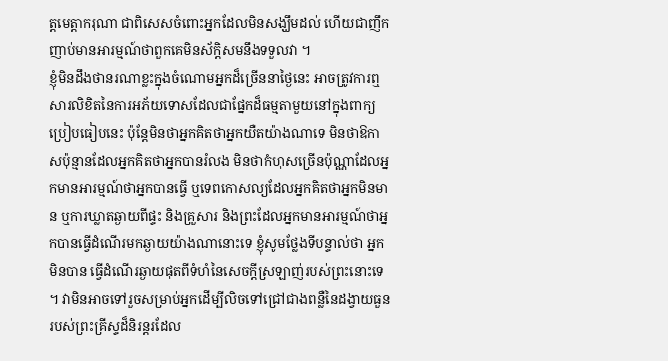ត្តមេត្តាករុណា ជាពិសេសចំពោះអ្នកដែលមិនសង្ឃឹមដល់ ហើយជាញឹកញាប់មានអារម្មណ៍ថាពួកគេមិនស័ក្តិសមនឹងទទួលវា ។
ខ្ញុំមិនដឹងថានរណាខ្លះក្នុងចំណោមអ្នកដ៏ច្រើននាថ្ងៃនេះ អាចត្រូវការឮសារលិខិតនៃការអភ័យទោសដែលជាផ្នែកដ៏ធម្មតាមួយនៅក្នុងពាក្យប្រៀបធៀបនេះ ប៉ុន្ដែមិនថាអ្នកគិតថាអ្នកយឺតយ៉ាងណាទេ មិនថាឱកាសប៉ុន្មានដែលអ្នកគិតថាអ្នកបានរំលង មិនថាកំហុសច្រើនប៉ុណ្ណាដែលអ្នកមានអារម្មណ៍ថាអ្នកបានធ្វើ ឬទេពកោសល្យដែលអ្នកគិតថាអ្នកមិនមាន ឬការឃ្លាតឆ្ងាយពីផ្ទះ និងគ្រួសារ និងព្រះដែលអ្នកមានអារម្មណ៍ថាអ្នកបានធ្វើដំណើរមកឆ្ងាយយ៉ាងណានោះទេ ខ្ញុំសូមថ្លែងទីបន្ទាល់ថា អ្នក មិនបាន ធ្វើដំណើរឆ្ងាយផុតពីទំហំនៃសេចក្ដីស្រឡាញ់របស់ព្រះនោះទេ ។ វាមិនអាចទៅរួចសម្រាប់អ្នកដើម្បីលិចទៅជ្រៅជាងពន្លឺនៃដង្វាយធួនរបស់ព្រះគ្រីស្ទដ៏និរន្ដរដែល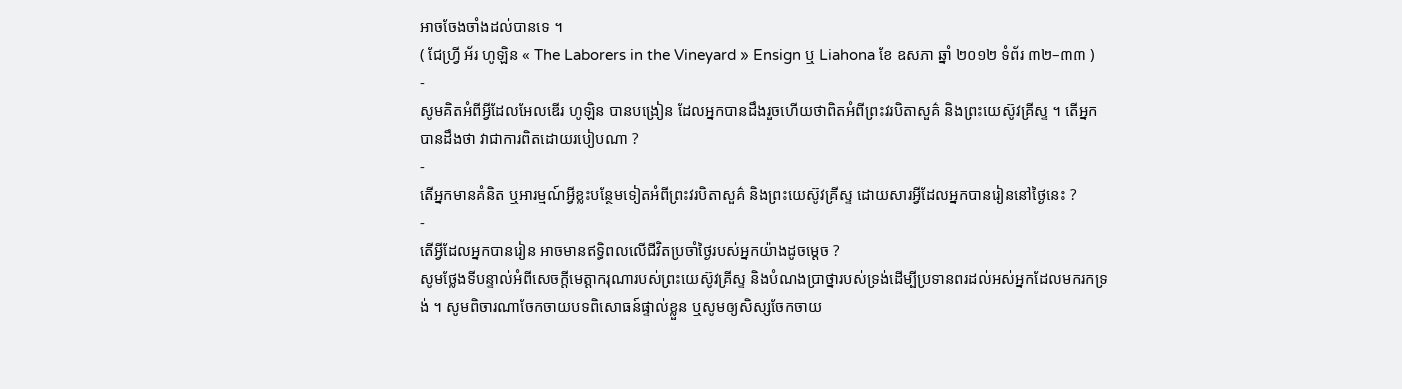អាចចែងចាំងដល់បានទេ ។
( ជែហ្វ្រី អ័រ ហូឡិន « The Laborers in the Vineyard » Ensign ឬ Liahona ខែ ឧសភា ឆ្នាំ ២០១២ ទំព័រ ៣២–៣៣ )
-
សូមគិតអំពីអ្វីដែលអែលឌើរ ហូឡិន បានបង្រៀន ដែលអ្នកបានដឹងរួចហើយថាពិតអំពីព្រះវរបិតាសួគ៌ និងព្រះយេស៊ូវគ្រីស្ទ ។ តើអ្នកបានដឹងថា វាជាការពិតដោយរបៀបណា ?
-
តើអ្នកមានគំនិត ឬអារម្មណ៍អ្វីខ្លះបន្ថែមទៀតអំពីព្រះវរបិតាសួគ៌ និងព្រះយេស៊ូវគ្រីស្ទ ដោយសារអ្វីដែលអ្នកបានរៀននៅថ្ងៃនេះ ?
-
តើអ្វីដែលអ្នកបានរៀន អាចមានឥទ្ធិពលលើជីវិតប្រចាំថ្ងៃរបស់អ្នកយ៉ាងដូចម្ដេច ?
សូមថ្លែងទីបន្ទាល់អំពីសេចក្តីមេត្តាករុណារបស់ព្រះយេស៊ូវគ្រីស្ទ និងបំណងប្រាថ្នារបស់ទ្រង់ដើម្បីប្រទានពរដល់អស់អ្នកដែលមករកទ្រង់ ។ សូមពិចារណាចែកចាយបទពិសោធន៍ផ្ទាល់ខ្លួន ឬសូមឲ្យសិស្សចែកចាយ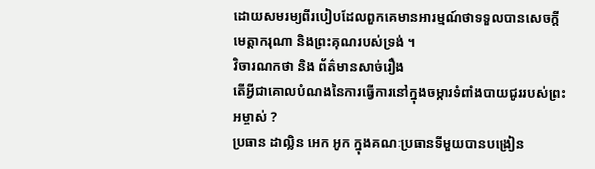ដោយសមរម្យពីរបៀបដែលពួកគេមានអារម្មណ៍ថាទទួលបានសេចក្ដីមេត្តាករុណា និងព្រះគុណរបស់ទ្រង់ ។
វិចារណកថា និង ព័ត៌មានសាច់រឿង
តើអ្វីជាគោលបំណងនៃការធ្វើការនៅក្នុងចម្ការទំពាំងបាយជូររបស់ព្រះអម្ចាស់ ?
ប្រធាន ដាល្លិន អេក អូក ក្នុងគណៈប្រធានទីមួយបានបង្រៀន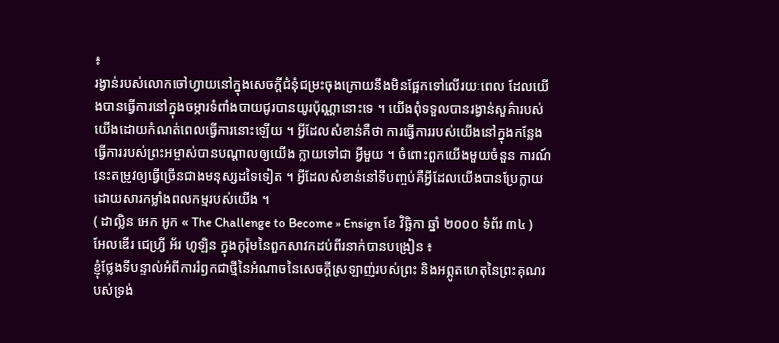៖
រង្វាន់របស់លោកចៅហ្វាយនៅក្នុងសេចក្តីជំនុំជម្រះចុងក្រោយនឹងមិនផ្អែកទៅលើរយៈពេល ដែលយើងបានធ្វើការនៅក្នុងចម្ការទំពាំងបាយជូរបានយូរប៉ុណ្ណានោះទេ ។ យើងពុំទទួលបានរង្វាន់សួគ៌ារបស់យើងដោយកំណត់ពេលធ្វើការនោះឡើយ ។ អ្វីដែលសំខាន់គឺថា ការធ្វើការរបស់យើងនៅក្នុងកន្លែងធ្វើការរបស់ព្រះអម្ចាស់បានបណ្ដាលឲ្យយើង ក្លាយទៅជា អ្វីមួយ ។ ចំពោះពួកយើងមួយចំនួន ការណ៍នេះតម្រូវឲ្យធ្វើច្រើនជាងមនុស្សដទៃទៀត ។ អ្វីដែលសំខាន់នៅទីបញ្ចប់គឺអ្វីដែលយើងបានប្រែក្លាយ ដោយសារកម្លាំងពលកម្មរបស់យើង ។
( ដាល្លិន អេក អូក « The Challenge to Become » Ensign ខែ វិច្ឆិកា ឆ្នាំ ២០០០ ទំព័រ ៣៤ )
អែលឌើរ ជេហ្វ្រី អ័រ ហូឡិន ក្នុងកូរ៉ុមនៃពួកសាវកដប់ពីរនាក់បានបង្រៀន ៖
ខ្ញុំថ្លែងទីបន្ទាល់អំពីការរំឭកជាថ្មីនៃអំណាចនៃសេចក្ដីស្រឡាញ់របស់ព្រះ និងអព្ភូតហេតុនៃព្រះគុណរបស់ទ្រង់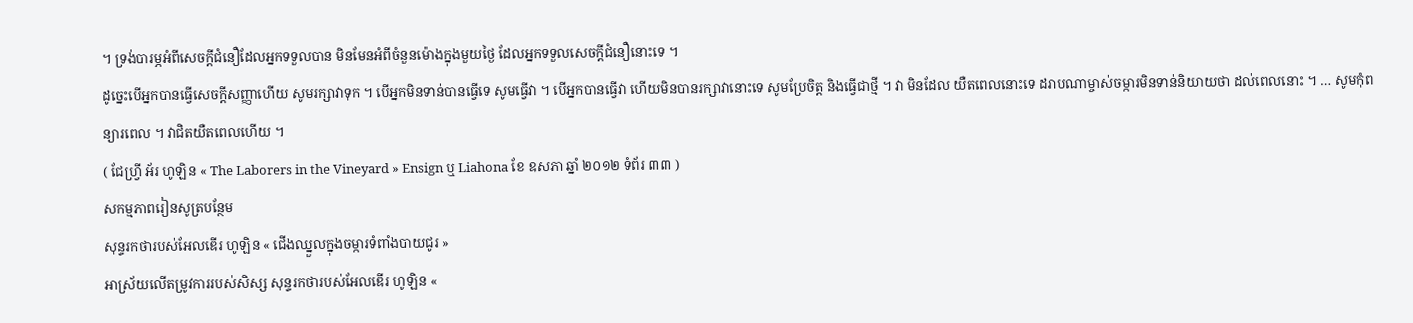។ ទ្រង់បារម្ភអំពីសេចក្ដីជំនឿដែលអ្នកទទួលបាន មិនមែនអំពីចំនួនម៉ោងក្នុងមួយថ្ងៃ ដែលអ្នកទទួលសេចក្ដីជំនឿនោះទេ ។
ដូច្នេះបើអ្នកបានធ្វើសេចក្ដីសញ្ញាហើយ សូមរក្សាវាទុក ។ បើអ្នកមិនទាន់បានធ្វើទេ សូមធ្វើវា ។ បើអ្នកបានធ្វើវា ហើយមិនបានរក្សាវានោះទេ សូមប្រែចិត្ត និងធ្វើជាថ្មី ។ វា មិនដែល យឺតពេលនោះទេ ដរាបណាម្ចាស់ចម្ការមិនទាន់និយាយថា ដល់ពេលនោះ ។ … សូមកុំពន្យារពេល ។ វាជិតយឺតពេលហើយ ។
( ជែហ្វ្រី អ័រ ហូឡិន « The Laborers in the Vineyard » Ensign ឬ Liahona ខែ ឧសភា ឆ្នាំ ២០១២ ទំព័រ ៣៣ )
សកម្មភាពរៀនសូត្របន្ថែម
សុន្ទរកថារបស់អែលឌើរ ហូឡិន « ជើងឈ្នួលក្នុងចម្ការទំពាំងបាយជូរ »
អាស្រ័យលើតម្រូវការរបស់សិស្ស សុន្ទរកថារបស់អែលឌើរ ហូឡិន «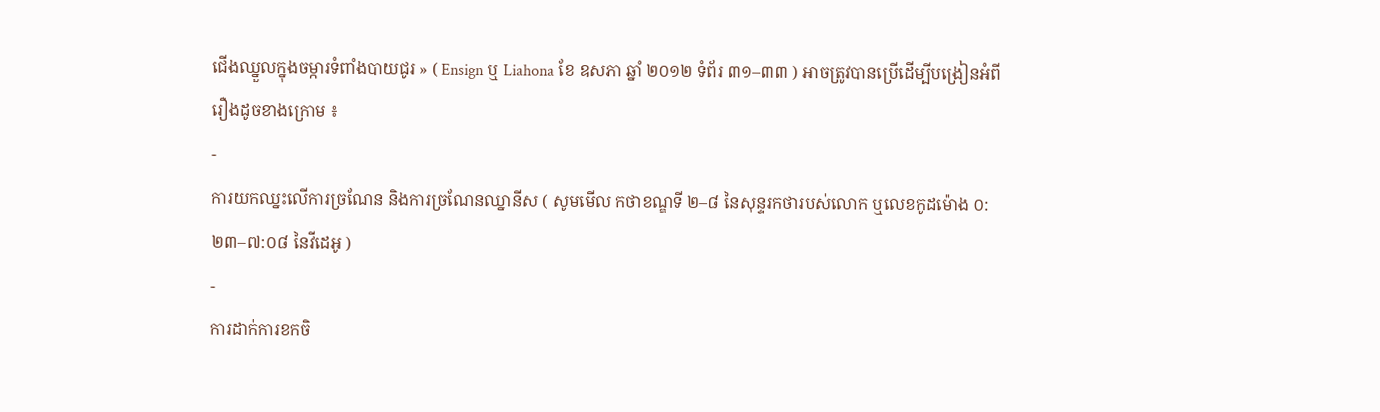ជើងឈ្នួលក្នុងចម្ការទំពាំងបាយជូរ » ( Ensign ឬ Liahona ខែ ឧសភា ឆ្នាំ ២០១២ ទំព័រ ៣១–៣៣ ) អាចត្រូវបានប្រើដើម្បីបង្រៀនអំពីរឿងដូចខាងក្រោម ៖
-
ការយកឈ្នះលើការច្រណែន និងការច្រណែនឈ្នានីស ( សូមមើល កថាខណ្ឌទី ២–៨ នៃសុន្ទរកថារបស់លោក ឬលេខកូដម៉ោង ០:២៣–៧:០៨ នៃវីដេអូ )
-
ការដាក់ការខកចិ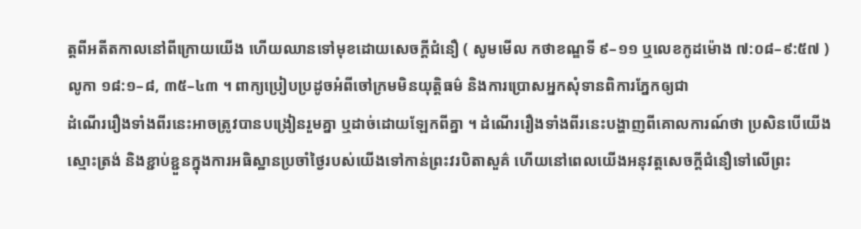ត្តពីអតីតកាលនៅពីក្រោយយើង ហើយឈានទៅមុខដោយសេចក្ដីជំនឿ ( សូមមើល កថាខណ្ឌទី ៩–១១ ឬលេខកូដម៉ោង ៧:០៨–៩:៥៧ )
លូកា ១៨:១–៨, ៣៥–៤៣ ។ ពាក្យប្រៀបប្រដូចអំពីចៅក្រមមិនយុត្តិធម៌ និងការប្រោសអ្នកសុំទានពិការភ្នែកឲ្យជា
ដំណើររឿងទាំងពីរនេះអាចត្រូវបានបង្រៀនរួមគ្នា ឬដាច់ដោយឡែកពីគ្នា ។ ដំណើររឿងទាំងពីរនេះបង្ហាញពីគោលការណ៍ថា ប្រសិនបើយើងស្មោះត្រង់ និងខ្ជាប់ខ្ជួនក្នុងការអធិស្ឋានប្រចាំថ្ងៃរបស់យើងទៅកាន់ព្រះវរបិតាសួគ៌ ហើយនៅពេលយើងអនុវត្តសេចក្តីជំនឿទៅលើព្រះ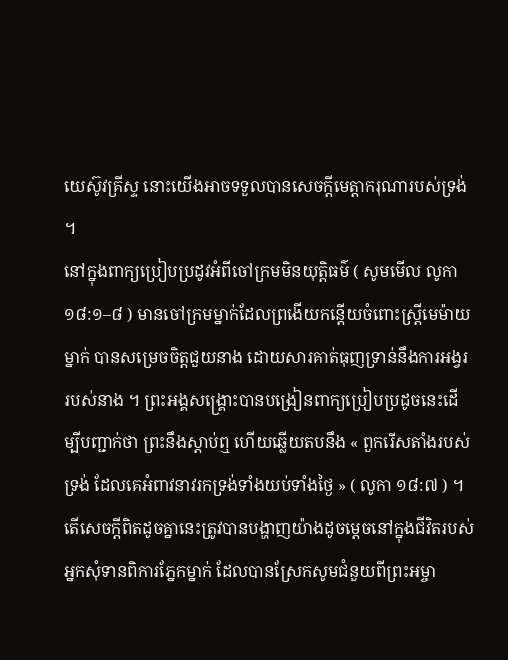យេស៊ូវគ្រីស្ទ នោះយើងអាចទទួលបានសេចក្ដីមេត្តាករុណារបស់ទ្រង់ ។
នៅក្នុងពាក្យប្រៀបប្រដូវអំពីចៅក្រមមិនយុត្តិធម៌ ( សូមមើល លូកា ១៨:១–៨ ) មានចៅក្រមម្នាក់ដែលព្រងើយកន្ដើយចំពោះស្ត្រីមេម៉ាយម្នាក់ បានសម្រេចចិត្តជួយនាង ដោយសារគាត់ធុញទ្រាន់នឹងការអង្វររបស់នាង ។ ព្រះអង្គសង្គ្រោះបានបង្រៀនពាក្យប្រៀបប្រដូចនេះដើម្បីបញ្ជាក់ថា ព្រះនឹងស្តាប់ឮ ហើយឆ្លើយតបនឹង « ពួករើសតាំងរបស់ទ្រង់ ដែលគេអំពាវនាវរកទ្រង់ទាំងយប់ទាំងថ្ងៃ » ( លូកា ១៨:៧ ) ។
តើសេចក្ដីពិតដូចគ្នានេះត្រូវបានបង្ហាញយ៉ាងដូចម្ដេចនៅក្នុងជីវិតរបស់អ្នកសុំទានពិការភ្នែកម្នាក់ ដែលបានស្រែកសូមជំនួយពីព្រះអម្ចា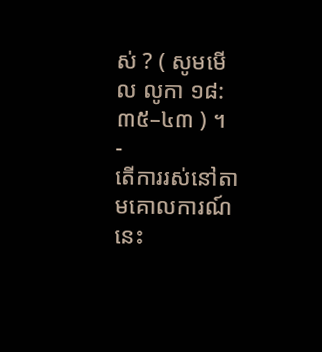ស់ ? ( សូមមើល លូកា ១៨:៣៥–៤៣ ) ។
-
តើការរស់នៅតាមគោលការណ៍នេះ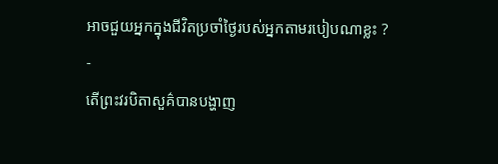អាចជួយអ្នកក្នុងជីវិតប្រចាំថ្ងៃរបស់អ្នកតាមរបៀបណាខ្លះ ?
-
តើព្រះវរបិតាសួគ៌បានបង្ហាញ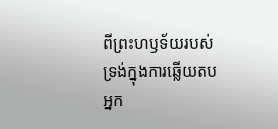ពីព្រះហឫទ័យរបស់ទ្រង់ក្នុងការឆ្លើយតបអ្នក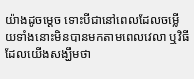យ៉ាងដូចម្ដេច ទោះបីជានៅពេលដែលចម្លើយទាំងនោះមិនបានមកតាមពេលវេលា ឬវិធីដែលយើងសង្ឃឹមថា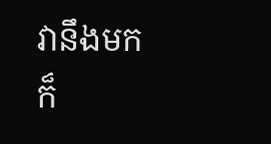វានឹងមកក៏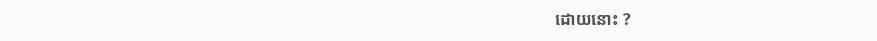ដោយនោះ ?